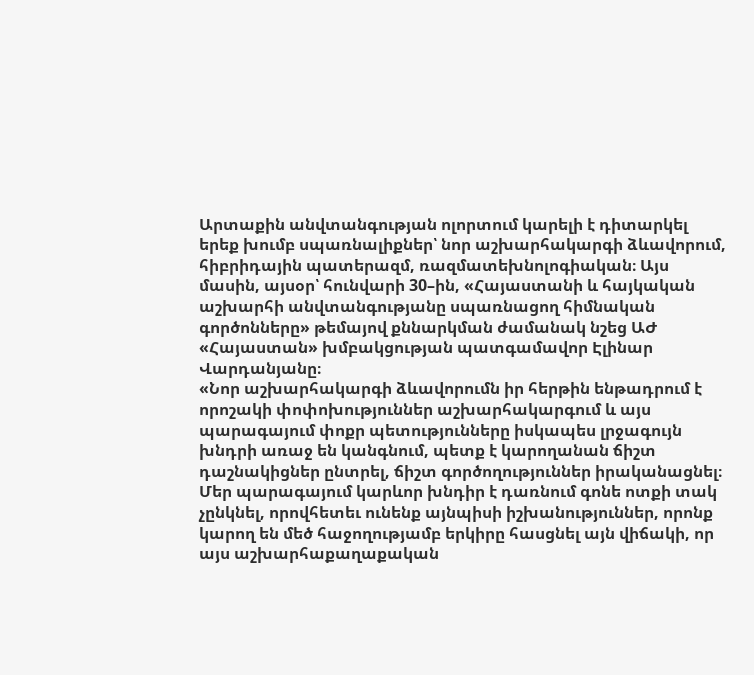Արտաքին անվտանգության ոլորտում կարելի է դիտարկել երեք խումբ սպառնալիքներ՝ նոր աշխարհակարգի ձևավորում, հիբրիդային պատերազմ, ռազմատեխնոլոգիական։ Այս մասին, այսօր՝ հունվարի 30–ին, «Հայաստանի և հայկական աշխարհի անվտանգությանը սպառնացող հիմնական գործոնները» թեմայով քննարկման ժամանակ նշեց ԱԺ «Հայաստան» խմբակցության պատգամավոր Էլինար Վարդանյանը։
«Նոր աշխարհակարգի ձևավորումն իր հերթին ենթադրում է որոշակի փոփոխություններ աշխարհակարգում և այս պարագայում փոքր պետությունները իսկապես լրջագույն խնդրի առաջ են կանգնում, պետք է կարողանան ճիշտ դաշնակիցներ ընտրել, ճիշտ գործողություններ իրականացնել։
Մեր պարագայում կարևոր խնդիր է դառնում գոնե ոտքի տակ չընկնել, որովհետեւ ունենք այնպիսի իշխանություններ, որոնք կարող են մեծ հաջողությամբ երկիրը հասցնել այն վիճակի, որ այս աշխարհաքաղաքական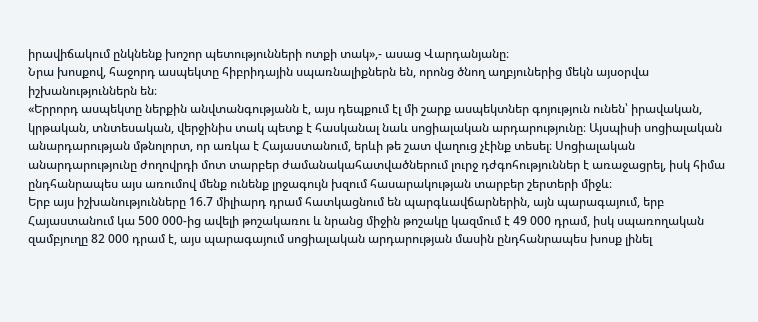իրավիճակում ընկնենք խոշոր պետությունների ոտքի տակ»,- ասաց Վարդանյանը։
Նրա խոսքով, հաջորդ ասպեկտը հիբրիդային սպառնալիքներն են, որոնց ծնող աղբյուներից մեկն այսօրվա իշխանություններն են։
«Երրորդ ասպեկտը ներքին անվտանգությանն է, այս դեպքում էլ մի շարք ասպեկտներ գոյություն ունեն՝ իրավական, կրթական, տնտեսական, վերջինիս տակ պետք է հասկանալ նաև սոցիալական արդարությունը։ Այսպիսի սոցիալական անարդարության մթնոլորտ, որ առկա է Հայաստանում, երևի թե շատ վաղուց չէինք տեսել։ Սոցիալական անարդարությունը ժողովրդի մոտ տարբեր ժամանակահատվածներում լուրջ դժգոհություններ է առաջացրել, իսկ հիմա ընդհանրապես այս առումով մենք ունենք լրջագույն խզում հասարակության տարբեր շերտերի միջև։
Երբ այս իշխանությունները 16.7 միլիարդ դրամ հատկացնում են պարգևավճարներին, այն պարագայում, երբ Հայաստանում կա 500 000-ից ավելի թոշակառու և նրանց միջին թոշակը կազմում է 49 000 դրամ, իսկ սպառողական զամբյուղը 82 000 դրամ է, այս պարագայում սոցիալական արդարության մասին ընդհանրապես խոսք լինել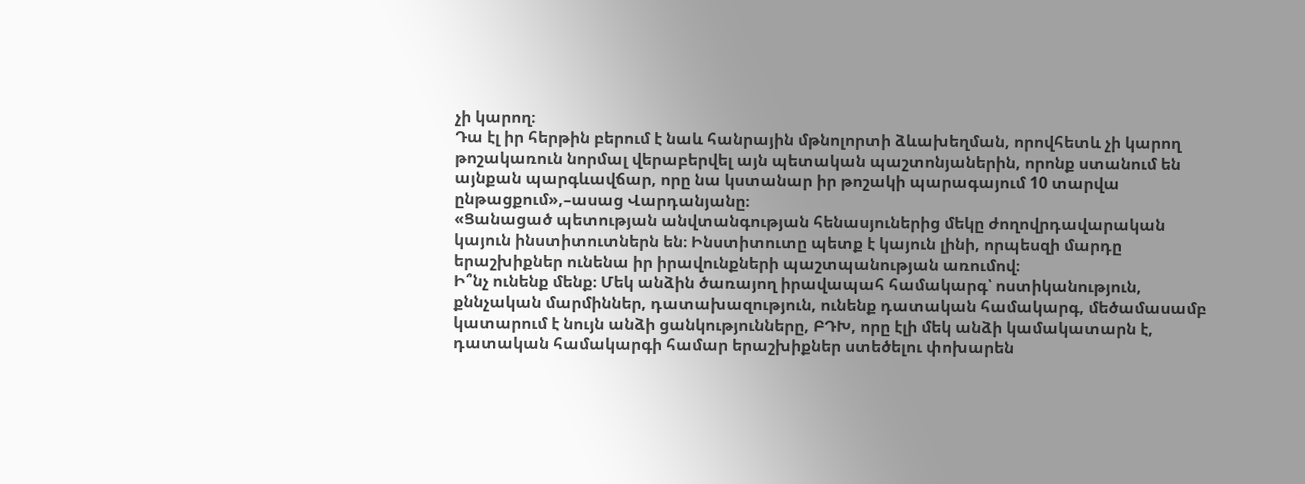չի կարող։
Դա էլ իր հերթին բերում է նաև հանրային մթնոլորտի ձևախեղման, որովհետև չի կարող թոշակառուն նորմալ վերաբերվել այն պետական պաշտոնյաներին, որոնք ստանում են այնքան պարգևավճար, որը նա կստանար իր թոշակի պարագայում 10 տարվա ընթացքում»,–ասաց Վարդանյանը։
«Ցանացած պետության անվտանգության հենասյուներից մեկը ժողովրդավարական կայուն ինստիտուտներն են։ Ինստիտուտը պետք է կայուն լինի, որպեսզի մարդը երաշխիքներ ունենա իր իրավունքների պաշտպանության առումով։
Ի՞նչ ունենք մենք։ Մեկ անձին ծառայող իրավապահ համակարգ՝ ոստիկանություն, քննչական մարմիններ, դատախազություն, ունենք դատական համակարգ, մեծամասամբ կատարում է նույն անձի ցանկությունները, ԲԴԽ, որը էլի մեկ անձի կամակատարն է, դատական համակարգի համար երաշխիքներ ստեծելու փոխարեն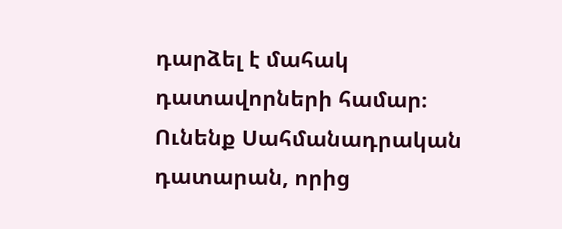դարձել է մահակ դատավորների համար։ Ունենք Սահմանադրական դատարան, որից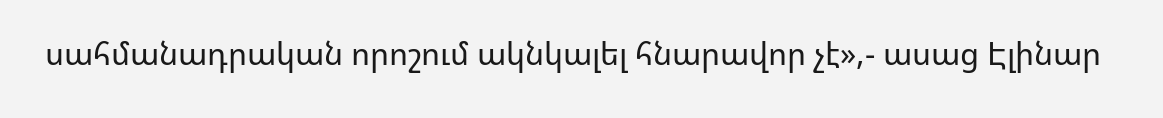սահմանադրական որոշում ակնկալել հնարավոր չէ»,- ասաց Էլինար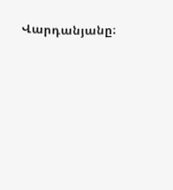Վարդանյանը։